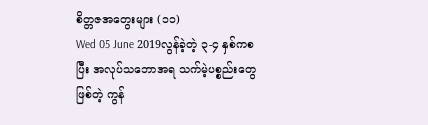စိတ္တဇအတွေးများ (၁၁)
Wed 05 June 2019လွန်ခဲ့တဲ့ ၃-၄ နှစ်ကစပြီး အလုပ်သဘောအရ သက်မဲ့ပစ္စည်းတွေဖြစ်တဲ့ ကွန်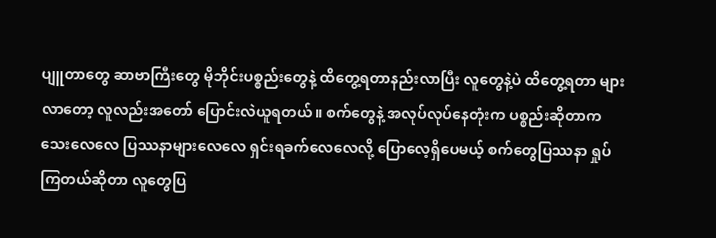ပျူတာတွေ ဆာဗာကြီးတွေ မိုဘိုင်းပစ္စည်းတွေနဲ့ ထိတွေ့ရတာနည်းလာပြီး လူတွေနဲ့ပဲ ထိတွေ့ရတာ များလာတော့ လူလည်းအတော် ပြောင်းလဲယူရတယ်။ စက်တွေနဲ့ အလုပ်လုပ်နေတုံးက ပစ္စည်းဆိုတာက သေးလေလေ ပြဿနာများလေလေ ရှင်းရခက်လေလေလို့ ပြောလေ့ရှိပေမယ့် စက်တွေပြဿနာ ရှုပ်ကြတယ်ဆိုတာ လူတွေပြ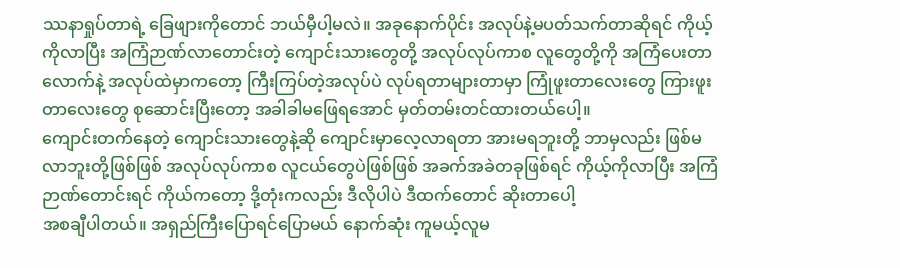ဿနာရှုပ်တာရဲ့ ခြေဖျားကိုတောင် ဘယ်မှီပါ့မလဲ။ အခုနောက်ပိုင်း အလုပ်နဲ့မပတ်သက်တာဆိုရင် ကိုယ့်ကိုလာပြီး အကြံဉာဏ်လာတောင်းတဲ့ ကျောင်းသားတွေတို့ အလုပ်လုပ်ကာစ လူတွေတို့ကို အကြံပေးတာလောက်နဲ့ အလုပ်ထဲမှာကတော့ ကြီးကြပ်တဲ့အလုပ်ပဲ လုပ်ရတာများတာမှာ ကြုံဖူးတာလေးတွေ ကြားဖူးတာလေးတွေ စုဆောင်းပြီးတော့ အခါခါမဖြေရအောင် မှတ်တမ်းတင်ထားတယ်ပေါ့။
ကျောင်းတက်နေတဲ့ ကျောင်းသားတွေနဲ့ဆို ကျောင်းမှာလေ့လာရတာ အားမရဘူးတို့ ဘာမှလည်း ဖြစ်မလာဘူးတို့ဖြစ်ဖြစ် အလုပ်လုပ်ကာစ လူငယ်တွေပဲဖြစ်ဖြစ် အခက်အခဲတခုဖြစ်ရင် ကိုယ့်ကိုလာပြီး အကြံဉာဏ်တောင်းရင် ကိုယ်ကတော့ ဒို့တုံးကလည်း ဒီလိုပါပဲ ဒီထက်တောင် ဆိုးတာပေါ့
အစချီပါတယ်။ အရှည်ကြီးပြောရင်ပြောမယ် နောက်ဆုံး ကူမယ့်လူမ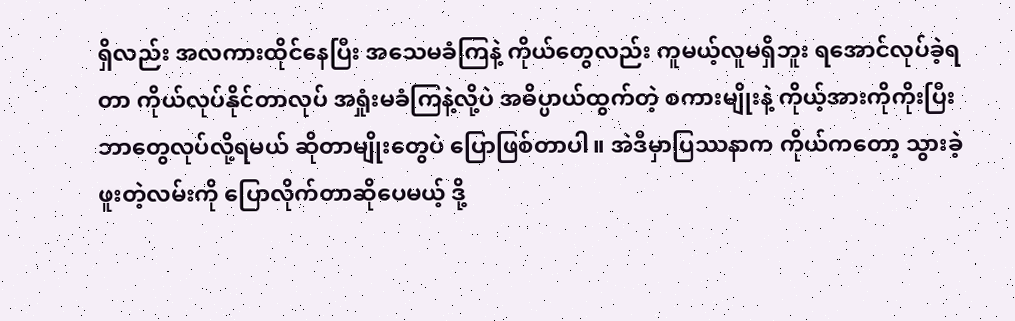ရှိလည်း အလကားထိုင်နေပြီး အသေမခံကြနဲ့ ကိုယ်တွေလည်း ကူမယ့်လူမရှိဘူး ရအောင်လုပ်ခဲ့ရတာ ကိုယ်လုပ်နိုင်တာလုပ် အရှုံးမခံကြနဲ့လို့ပဲ အဓိပ္ပာယ်ထွက်တဲ့ စကားမျိုးနဲ့ ကိုယ့်အားကိုကိုးပြီး ဘာတွေလုပ်လို့ရမယ် ဆိုတာမျိုးတွေပဲ ပြောဖြစ်တာပါ။ အဲဒီမှာပြဿနာက ကိုယ်ကတော့ သွားခဲ့ဖူးတဲ့လမ်းကို ပြောလိုက်တာဆိုပေမယ့် ဒို့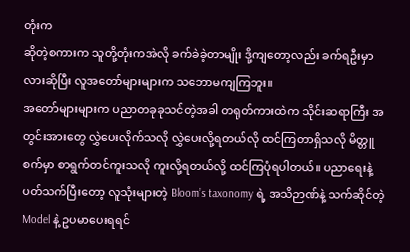တုံးက
ဆိုတဲ့စကားက သူတို့တုံးကအဲလို ခက်ခဲခဲ့တာမျိုး ဒို့ကျတော့လည်း ခက်ရဦးမှာလားဆိုပြီး လူအတော်များများက သဘောမကျကြဘူး။
အတော်များများက ပညာတခုခုသင်တဲ့အခါ တရုတ်ကားထဲက သိုင်းဆရာကြီး အတွင်းအားတွေ လွှဲပေးလိုက်သလို လွှဲပေးလို့ရတယ်လို ထင်ကြတာရှိသလို မိတ္တူစက်မှာ စာရွက်တင်ကူးသလို ကူးလို့ရတယ်လို့ ထင်ကြပုံရပါတယ်။ ပညာရေးနဲ့ ပတ်သက်ပြီးတော့ လူသုံးများတဲ့ Bloom’s taxonomy ရဲ့ အသိဉာဏ်နဲ့ သက်ဆိုင်တဲ့ Model နဲ့ ဥပမာပေးရရင်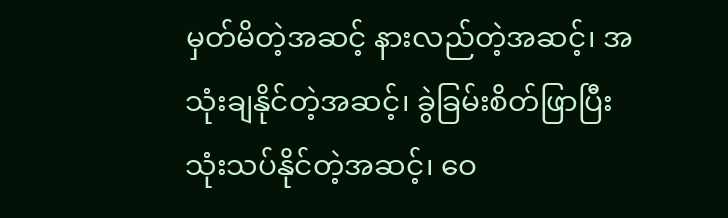မှတ်မိတဲ့အဆင့် နားလည်တဲ့အဆင့်၊ အသုံးချနိုင်တဲ့အဆင့်၊ ခွဲခြမ်းစိတ်ဖြာပြီး သုံးသပ်နိုင်တဲ့အဆင့်၊ ဝေ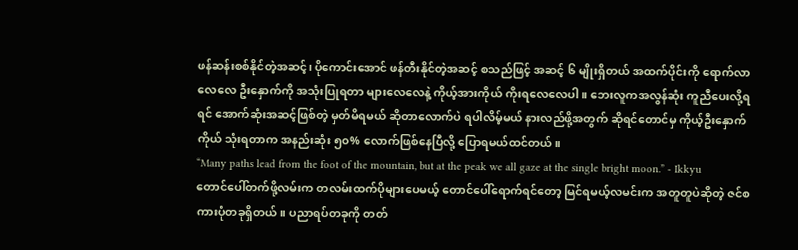ဖန်ဆန်းစစ်နိုင်တဲ့အဆင့်၊ ပိုကောင်းအောင် ဖန်တီးနိုင်တဲ့အဆင့် စသည်ဖြင့် အဆင့် ၆ မျိုးရှိတယ် အထက်ပိုင်းကို ရောက်လာလေလေ ဦးနှောက်ကို အသုံးပြုရတာ များလေလေနဲ့ ကိုယ့်အားကိုယ် ကိုးရလေလေပါ။ ဘေးလူကအလွန်ဆုံး ကူညီပေးလို့ရရင် အောက်ဆုံးအဆင့်ဖြစ်တဲ့ မှတ်မိရမယ် ဆိုတာလောက်ပဲ ရပါလိမ့်မယ် နားလည်ဖို့အတွက် ဆိုရင်တောင်မှ ကိုယ့်ဦးနှောက်ကိုယ် သုံးရတာက အနည်းဆုံး ၅၀% လောက်ဖြစ်နေပြီလို့ ပြောရမယ်ထင်တယ်။
“Many paths lead from the foot of the mountain, but at the peak we all gaze at the single bright moon.” - Ikkyu
တောင်ပေါ်တက်ဖို့လမ်းက တလမ်းထက်ပိုများပေမယ့် တောင်ပေါ်ရောက်ရင်တော့ မြင်ရမယ့်လမင်းက အတူတူပဲဆိုတဲ့ ဇင်စကားပုံတခုရှိတယ်။ ပညာရပ်တခုကို တတ်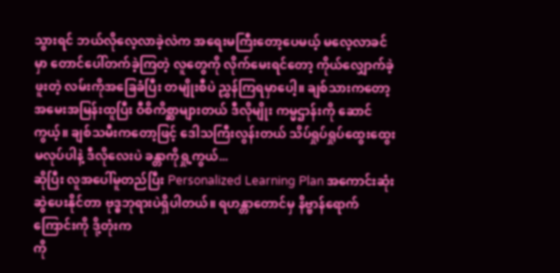သွားရင် ဘယ်လိုလေ့လာခဲ့လဲက အရေးမကြီးတော့ပေမယ့် မလေ့လာခင်မှာ တောင်ပေါ်တက်ခဲ့ကြတဲ့ လူတွေကို လိုက်မေးရင်တော့ ကိုယ်လျှောက်ခဲ့ဖူးတဲ့ လမ်းကိုအခြေခံပြီး တမျိုးစီပဲ ညွှန်ကြရမှာပေါ့။ ချစ်သားကတော့ အမေးအမြန်းထူပြီး ဝီစိကိစ္ဆာများတယ် ဒီလိုမျိုး ကမ္မဌာန်းကို ဆောင်ကွယ့်။ ချစ်သမီးကတော့ဖြင့် ဒေါသကြီးလွန်းတယ် သိပ်ရှုပ်ရှုပ်ထွေးထွေး မလုပ်ပါနဲ့ ဒီလိုလေးပဲ ခန္တာကိုရှု့ကွယ်...
ဆိုပြီး လူအပေါ်မူတည်ပြီး Personalized Learning Plan အကောင်းဆုံး ဆွဲပေးနိုင်တာ ဗုဒ္ဓဘုရားပဲရှိပါတယ်။ ရဟန္တာတောင်မှ နိဗ္ဗာန်ရောက်ကြောင်းကို ဒို့တုံးက
ကို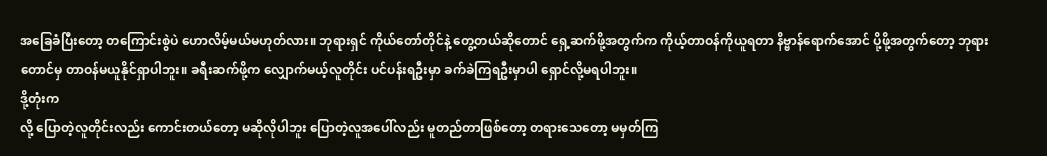အခြေခံပြီးတော့ တကြောင်းစွဲပဲ ဟောလိမ့်မယ်မဟုတ်လား။ ဘုရားရှင် ကိုယ်တော်တိုင်နဲ့ တွေ့တယ်ဆိုတောင် ရှေ့ဆက်ဖို့အတွက်က ကိုယ့်တာဝန်ကိုယူရတာ နိဗ္ဗာန်ရောက်အောင် ပို့ဖို့အတွက်တော့ ဘုရားတောင်မှ တာဝန်မယူနိုင်ရှာပါဘူး။ ခရီးဆက်ဖို့က လျှောက်မယ့်လူတိုင်း ပင်ပန်းရဦးမှာ ခက်ခဲကြရဦးမှာပါ ရှောင်လို့မရပါဘူး။
ဒို့တုံးက
လို့ ပြောတဲ့လူတိုင်းလည်း ကောင်းတယ်တော့ မဆိုလိုပါဘူး ပြောတဲ့လူအပေါ်လည်း မူတည်တာဖြစ်တော့ တရားသေတော့ မမှတ်ကြ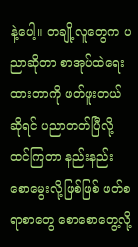နဲ့ပေါ့။ တချို့လူတွေက ပညာဆိုတာ စာအုပ်ထဲရေးထားတာကို ဖတ်ဖူးတယ်ဆိုရင် ပညာတတ်ပြီလို့ထင်ကြတာ နည်းနည်းစောမွေးလို့ဖြစ်ဖြစ် ဖတ်စရာစာတွေ စောစောတွေ့လို့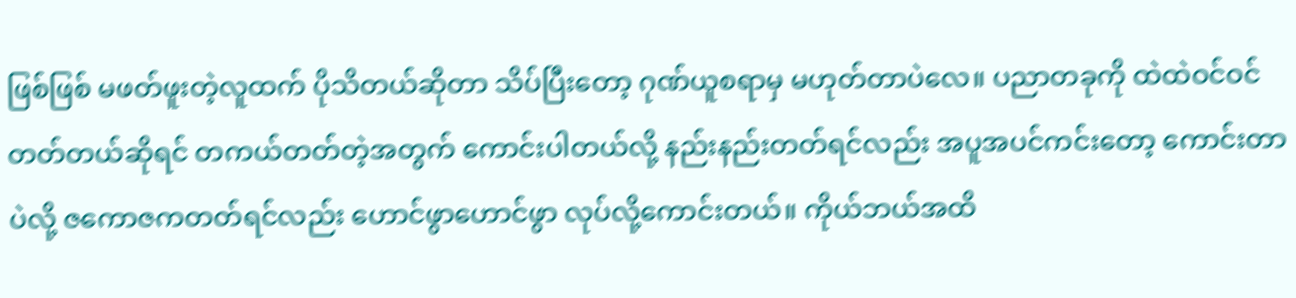ဖြစ်ဖြစ် မဖတ်ဖူးတဲ့လူထက် ပိုသိတယ်ဆိုတာ သိပ်ပြီးတော့ ဂုဏ်ယူစရာမှ မဟုတ်တာပဲလေ။ ပညာတခုကို ထဲထဲဝင်ဝင် တတ်တယ်ဆိုရင် တကယ်တတ်တဲ့အတွက် ကောင်းပါတယ်လို့ နည်းနည်းတတ်ရင်လည်း အပူအပင်ကင်းတော့ ကောင်းတာပဲလို့ ဇကောဇကတတ်ရင်လည်း ဟောင်ဖွာဟောင်ဖွာ လုပ်လို့ကောင်းတယ်။ ကိုယ်ဘယ်အထိ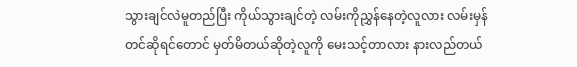သွားချင်လဲမူတည်ပြီး ကိုယ်သွားချင်တဲ့ လမ်းကိုညွှန်နေတဲ့လူလား လမ်းမှန်တင်ဆိုရင်တောင် မှတ်မိတယ်ဆိုတဲ့လူကို မေးသင့်တာလား နားလည်တယ်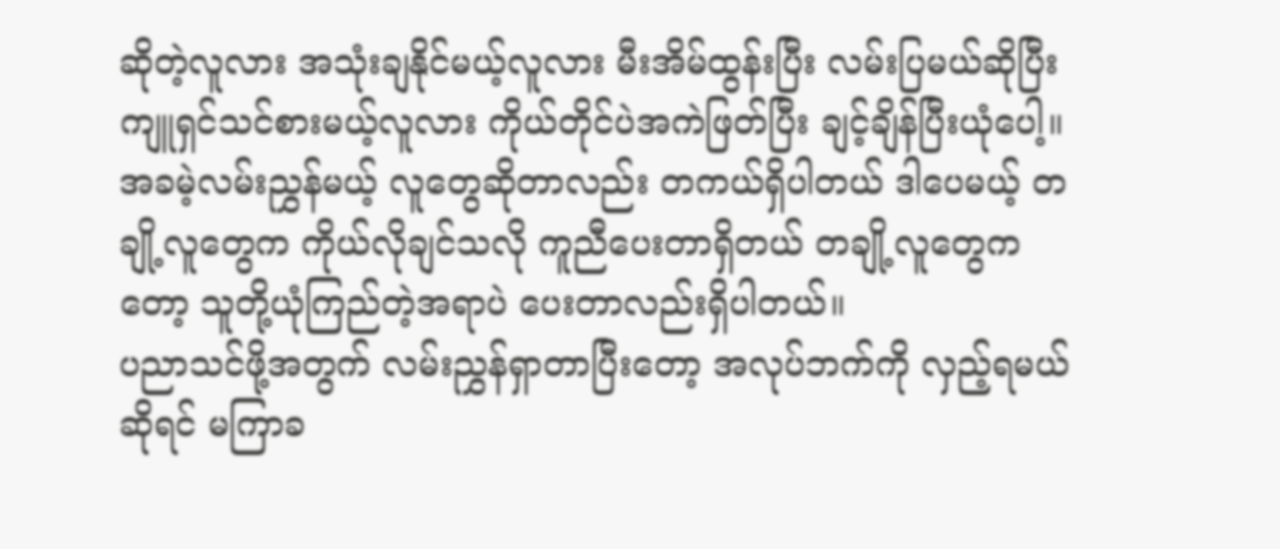ဆိုတဲ့လူလား အသုံးချနိုင်မယ့်လူလား မီးအိမ်ထွန်းပြီး လမ်းပြမယ်ဆိုပြီး ကျူရှင်သင်စားမယ့်လူလား ကိုယ်တိုင်ပဲအကဲဖြတ်ပြီး ချင့်ချိန်ပြီးယုံပေါ့။ အခမဲ့လမ်းညွှန်မယ့် လူတွေဆိုတာလည်း တကယ်ရှိပါတယ် ဒါပေမယ့် တချို့လူတွေက ကိုယ်လိုချင်သလို ကူညီပေးတာရှိတယ် တချို့လူတွေကတော့ သူတို့ယုံကြည်တဲ့အရာပဲ ပေးတာလည်းရှိပါတယ်။
ပညာသင်ဖို့အတွက် လမ်းညွှန်ရှာတာပြီးတော့ အလုပ်ဘက်ကို လှည့်ရမယ်ဆိုရင် မကြာခ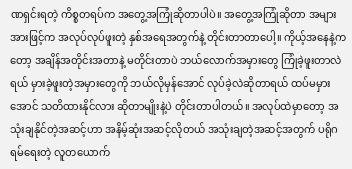ဏရှင်းရတဲ့ ကိစ္စတရပ်က အတွေ့အကြုံဆိုတာပါပဲ။ အတွေ့အကြုံဆိုတာ အများအားဖြင့်က အလုပ်လုပ်ဖူးတဲ့ နှစ်အရေအတွက်နဲ့ တိုင်းတာတာပေါ့။ ကိုယ့်အနေနဲ့ကတော့ အချိန်အတိုင်းအတာနဲ့ မတိုင်းတာပဲ ဘယ်လောက်အမှားတွေ ကြုံခဲ့ဖူးတာလဲရယ် မှားခဲ့ဖူးတဲ့အမှားတွေကို ဘယ်လိုမှန်အောင် လုပ်ခဲ့လဲဆိုတာရယ် ထပ်မမှားအောင် သတိထားနိုင်လား ဆိုတာမျိုးနဲ့ပဲ တိုင်းတာပါတယ်။ အလုပ်ထဲမှာတော့ အသုံးချနိုင်တဲ့အဆင့်ဟာ အနိမ့်ဆုံးအဆင့်လိုတယ် အသုံးချတဲ့အဆင့်အတွက် ပရိုဂရမ်ရေးတဲ့ လူတယောက်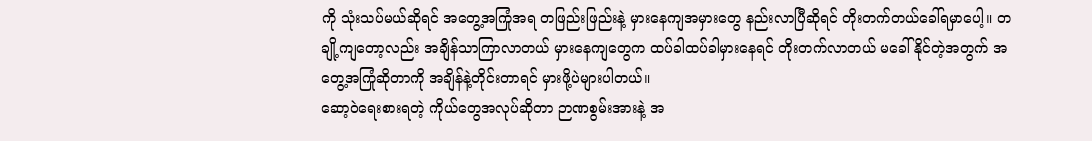ကို သုံးသပ်မယ်ဆိုရင် အတွေ့အကြုံအရ တဖြည်းဖြည်းနဲ့ မှားနေကျအမှားတွေ နည်းလာပြီဆိုရင် တိုးတက်တယ်ခေါ်ရမှာပေါ့။ တချို့ကျတော့လည်း အချိန်သာကြာလာတယ် မှားနေကျတွေက ထပ်ခါထပ်ခါမှားနေရင် တိုးတက်လာတယ် မခေါ်နိုင်တဲ့အတွက် အတွေ့အကြုံဆိုတာကို အချိန်နဲ့တိုင်းတာရင် မှားဖို့ပဲများပါတယ်။
ဆော့ဝဲရေးစားရတဲ့ ကိုယ်တွေအလုပ်ဆိုတာ ဉာဏစွမ်းအားနဲ့ အ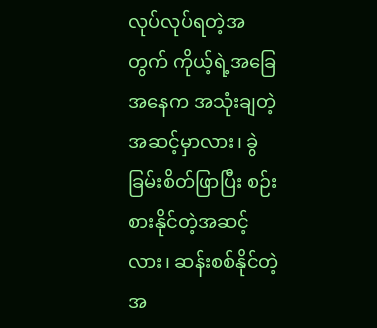လုပ်လုပ်ရတဲ့အတွက် ကိုယ့်ရဲ့အခြေအနေက အသုံးချတဲ့အဆင့်မှာလား၊ ခွဲခြမ်းစိတ်ဖြာပြီး စဉ်းစားနိုင်တဲ့အဆင့်လား၊ ဆန်းစစ်နိုင်တဲ့အ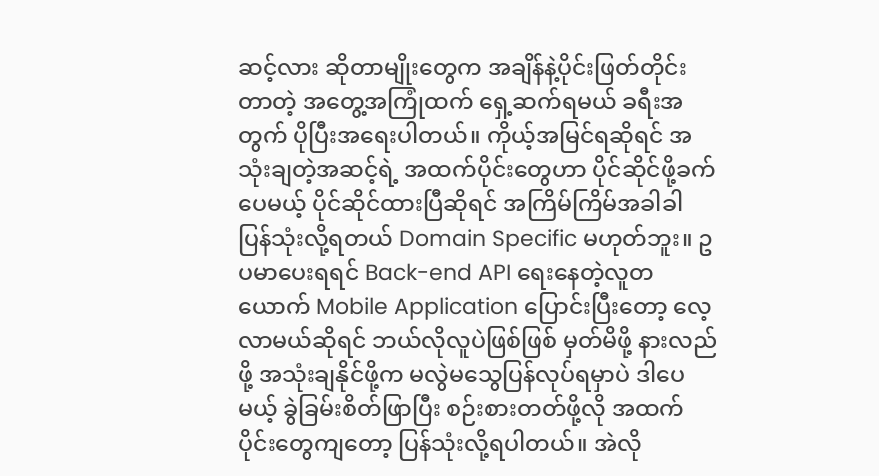ဆင့်လား ဆိုတာမျိုးတွေက အချိန်နဲ့ပိုင်းဖြတ်တိုင်းတာတဲ့ အတွေ့အကြုံထက် ရှေ့ဆက်ရမယ် ခရီးအတွက် ပိုပြီးအရေးပါတယ်။ ကိုယ့်အမြင်ရဆိုရင် အသုံးချတဲ့အဆင့်ရဲ့ အထက်ပိုင်းတွေဟာ ပိုင်ဆိုင်ဖို့ခက်ပေမယ့် ပိုင်ဆိုင်ထားပြီဆိုရင် အကြိမ်ကြိမ်အခါခါ ပြန်သုံးလို့ရတယ် Domain Specific မဟုတ်ဘူး။ ဥပမာပေးရရင် Back-end API ရေးနေတဲ့လူတယောက် Mobile Application ပြောင်းပြီးတော့ လေ့လာမယ်ဆိုရင် ဘယ်လိုလူပဲဖြစ်ဖြစ် မှတ်မိဖို့ နားလည်ဖို့ အသုံးချနိုင်ဖို့က မလွဲမသွေပြန်လုပ်ရမှာပဲ ဒါပေမယ့် ခွဲခြမ်းစိတ်ဖြာပြီး စဉ်းစားတတ်ဖို့လို အထက်ပိုင်းတွေကျတော့ ပြန်သုံးလို့ရပါတယ်။ အဲလို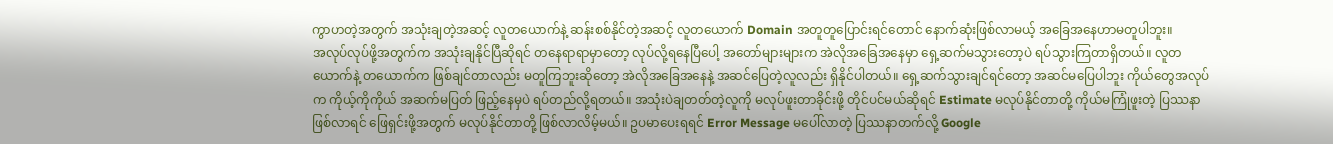ကွာဟတဲ့အတွက် အသုံးချတဲ့အဆင့် လူတယောက်နဲ့ ဆန်းစစ်နိုင်တဲ့အဆင့် လူတယောက် Domain အတူတူပြောင်းရင်တောင် နောက်ဆုံးဖြစ်လာမယ့် အခြေအနေဟာမတူပါဘူး။
အလုပ်လုပ်ဖို့အတွက်က အသုံးချနိုင်ပြီဆိုရင် တနေရာရာမှာတော့ လုပ်လို့ရနေပြီပေါ့ အတော်များများက အဲလိုအခြေအနေမှာ ရှေ့ဆက်မသွားတော့ပဲ ရပ်သွားကြတာရှိတယ်။ လူတယောက်နဲ့ တယောက်က ဖြစ်ချင်တာလည်း မတူကြဘူးဆိုတော့ အဲလိုအခြေအနေနဲ့ အဆင်ပြေတဲ့လူလည်း ရှိနိုင်ပါတယ်။ ရှေ့ဆက်သွားချင်ရင်တော့ အဆင်မပြေပါဘူး ကိုယ်တွေအလုပ်က ကိုယ့်ကိုကိုယ် အဆက်မပြတ် ဖြည့်နေမှပဲ ရပ်တည်လို့ရတယ်။ အသုံးပဲချတတ်တဲ့လူကို မလုပ်ဖူးတာခိုင်းဖို့ တိုင်ပင်မယ်ဆိုရင် Estimate မလုပ်နိုင်တာတို့ ကိုယ်မကြုံဖူးတဲ့ ပြဿနာဖြစ်လာရင် ဖြေရှင်းဖို့အတွက် မလုပ်နိုင်တာတို့ ဖြစ်လာလိမ့်မယ်။ ဥပမာပေးရရင် Error Message မပေါ်လာတဲ့ ပြဿနာတက်လို့ Google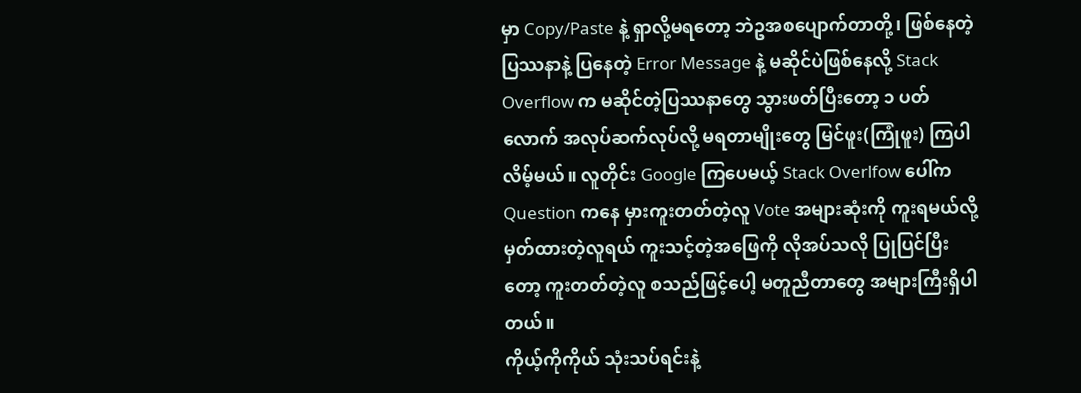မှာ Copy/Paste နဲ့ ရှာလို့မရတော့ ဘဲဥအစပျောက်တာတို့၊ ဖြစ်နေတဲ့ပြဿနာနဲ့ ပြနေတဲ့ Error Message နဲ့ မဆိုင်ပဲဖြစ်နေလို့ Stack Overflow က မဆိုင်တဲ့ပြဿနာတွေ သွားဖတ်ပြီးတော့ ၁ ပတ်လောက် အလုပ်ဆက်လုပ်လို့ မရတာမျိုးတွေ မြင်ဖူး(ကြုံဖူး) ကြပါလိမ့်မယ်။ လူတိုင်း Google ကြပေမယ့် Stack Overlfow ပေါ်က Question ကနေ မှားကူးတတ်တဲ့လူ Vote အများဆုံးကို ကူးရမယ်လို့ မှတ်ထားတဲ့လူရယ် ကူးသင့်တဲ့အဖြေကို လိုအပ်သလို ပြုပြင်ပြီးတော့ ကူးတတ်တဲ့လူ စသည်ဖြင့်ပေါ့ မတူညီတာတွေ အများကြီးရှိပါတယ်။
ကိုယ့်ကိုကိုယ် သုံးသပ်ရင်းနဲ့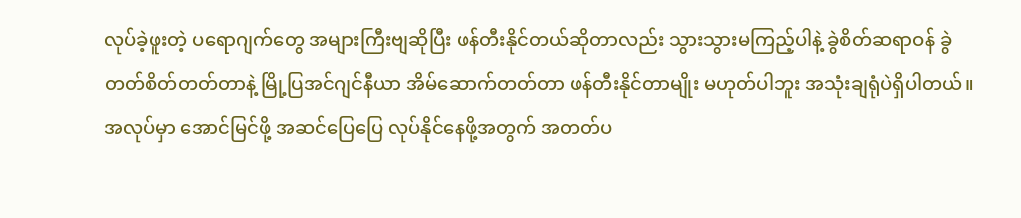လုပ်ခဲ့ဖူးတဲ့ ပရောဂျက်တွေ အများကြီးဗျဆိုပြီး ဖန်တီးနိုင်တယ်ဆိုတာလည်း သွားသွားမကြည့်ပါနဲ့ ခွဲစိတ်ဆရာဝန် ခွဲတတ်စိတ်တတ်တာနဲ့ မြို့ပြအင်ဂျင်နီယာ အိမ်ဆောက်တတ်တာ ဖန်တီးနိုင်တာမျိုး မဟုတ်ပါဘူး အသုံးချရုံပဲရှိပါတယ်။ အလုပ်မှာ အောင်မြင်ဖို့ အဆင်ပြေပြေ လုပ်နိုင်နေဖို့အတွက် အတတ်ပ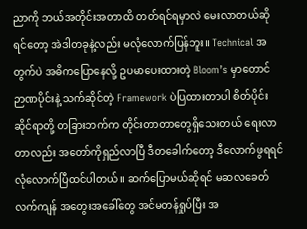ညာကို ဘယ်အတိုင်းအတာထိ တတ်ရင်ရမှာလဲ မေးလာတယ်ဆိုရင်တော့ အဲဒါတခုနဲ့လည်း မလုံလောက်ပြန်ဘူး။ Technical အတွက်ပဲ အဓိကပြောနေလို့ ဥပမာပေးထားတဲ့ Bloom’s မှာတောင် ဉာဏပိုင်းနဲ့ သက်ဆိုင်တဲ့ Framework ပဲပြထားတာပါ စိတ်ပိုင်းဆိုင်ရာတို့ တခြားဘက်က တိုင်းတာတာတွေရှိသေးတယ် ရေးလာတာလည်း အတော်ကိုရှည်လာပြီ ဒီတခေါက်တော့ ဒီလောက်ဖွရရင် လုံလောက်ပြီထင်ပါတယ်။ ဆက်ပြောမယ်ဆိုရင် မဆလခေတ်လက်ကျန် အတွေးအခေါ်တွေ အင်မတန်ရှုပ်ပြီး အ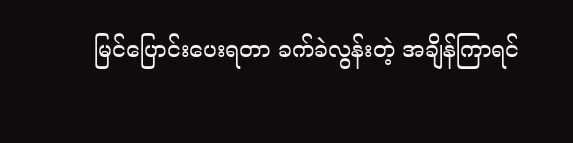မြင်ပြောင်းပေးရတာ ခက်ခဲလွန်းတဲ့ အချိန်ကြာရင်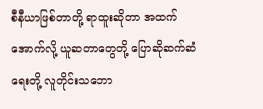စီနီယာဖြစ်တာတို့ ရာထူးဆိုတာ အထက်အောက်လို့ ယူဆတာတွေတို့ ပြောဆိုဆက်ဆံရေးတို့ လူတိုင်းသဘော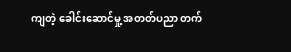ကျတဲ့ ခေါင်းဆောင်မှု့ အတတ်ပညာ တက်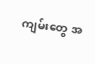ကျမ်းတွေ အ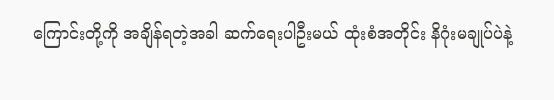ကြောင်းတို့ကို အချိန်ရတဲ့အခါ ဆက်ရေးပါဦးမယ် ထုံးစံအတိုင်း နိဂုံးမချုပ်ပဲနဲ့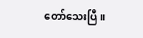တော်သေးပြီ။